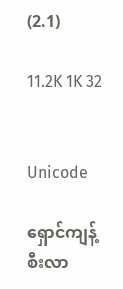(2.1)

11.2K 1K 32


Unicode

ရှောင်ကျန့်စီးလာ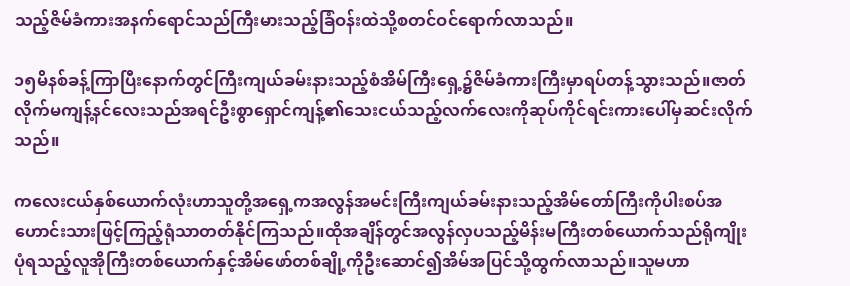သည့်ဇိမ်ခံကားအနက်ရောင်သည်ကြီးမားသည့်ခြံဝန်းထဲသို့စတင်ဝင်ရောက်လာသည်။

၁၅မိနစ်ခန့်ကြာပြီးနောက်တွင်ကြီးကျယ်ခမ်းနားသည့်စံအိမ်ကြီးရှေ့၌ဇိမ်ခံကားကြီးမှာရပ်တန့်သွားသည်။ဇာတ်လိုက်မကျန့်နင်လေးသည်အရင်ဦးစွာရှောင်ကျန့်၏သေးငယ်သည့်လက်လေးကိုဆုပ်ကိုင်ရင်းကားပေါ်မှဆင်းလိုက်သည်။

ကလေးငယ်နှစ်ယောက်လုံးဟာသူတို့အရှေ့ကအလွန်အမင်းကြီးကျယ်ခမ်းနားသည့်အိမ်တော်ကြီးကိုပါးစပ်အဟောင်းသားဖြင့်ကြည့်ရုံသာတတ်နိုင်ကြသည်။ထိုအချိန်တွင်အလွန်လှပသည့်မိန်းမကြီးတစ်ယောက်သည်ရိုကျိုးပုံရသည့်လူအိုကြီးတစ်ယောက်နှင့်အိမ်ဖော်တစ်ချို့ကိုဦးဆောင်၍အိမ်အပြင်သို့ထွက်လာသည်။သူမဟာ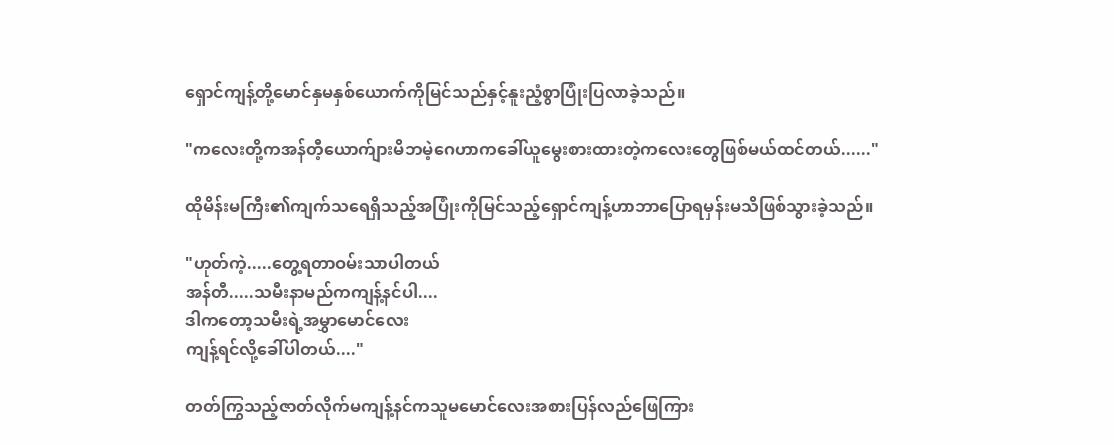ရှောင်ကျန့်တို့မောင်နှမနှစ်ယောက်ကိုမြင်သည်နှင့်နူးညံ့စွာပြုံးပြလာခဲ့သည်။

"ကလေးတို့ကအန်တီ့ယောက်ျားမိဘမဲ့ဂေဟာကခေါ်ယူမွေးစားထားတဲ့ကလေးတွေဖြစ်မယ်ထင်တယ်......"

ထိုမိန်းမကြီး၏ကျက်သရေရှိသည့်အပြုံးကိုမြင်သည့်ရှောင်ကျန့်ဟာဘာပြောရမှန်းမသိဖြစ်သွားခဲ့သည်။

"ဟုတ်ကဲ့.....တွေ့ရတာဝမ်းသာပါတယ်
အန်တီ.....သမီးနာမည်ကကျန့်နင်ပါ....
ဒါကတော့သမီးရဲ့အမွှာမောင်လေး
ကျန့်ရင်လို့ခေါ်ပါတယ်...."

တတ်ကြွသည့်ဇာတ်လိုက်မကျန့်နင်ကသူမမောင်လေးအစားပြန်လည်ဖြေကြား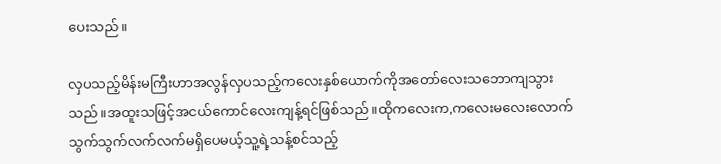ပေးသည်။

လှပသည့်မိန်းမကြီးဟာအလွန်လှပသည့်ကလေးနှစ်ယောက်ကိုအတော်လေးသဘောကျသွားသည်။အထူးသဖြင့်အငယ်ကောင်လေးကျန့်ရင်ဖြစ်သည်။ထိုကလေးက,ကလေးမလေးလောက်သွက်သွက်လက်လက်မရှိပေမယ့်သူ့ရဲ့သန့်စင်သည့်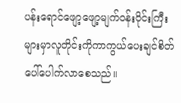ပန်းရောင်ဖျော့ဖျော့မျက်ဝန်းဝိုင်းကြီးများမှာလူတိုင်းကိုကာကွယ်ပေးချင်စိတ်ပေါ်ပေါက်လာစေသည်။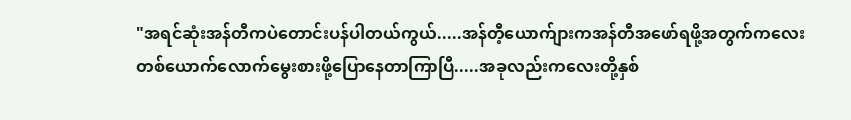"အရင်ဆုံးအန်တီကပဲတောင်းပန်ပါတယ်ကွယ်.....အန်တီ့ယောက်ျားကအန်တီအဖော်ရဖို့အတွက်ကလေးတစ်ယောက်လောက်မွေးစားဖို့ပြောနေတာကြာပြီ.....အခုလည်းကလေးတို့နှစ်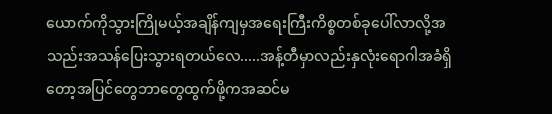ယောက်ကိုသွားကြိုမယ့်အချိန်ကျမှအရေးကြီးကိစ္စတစ်ခုပေါ်လာလို့အသည်းအသန်ပြေးသွားရတယ်လေ.....အန့်တီမှာလည်းနှလုံးရောဂါအခံရှိတော့အပြင်တွေဘာတွေထွက်ဖို့ကအဆင်မ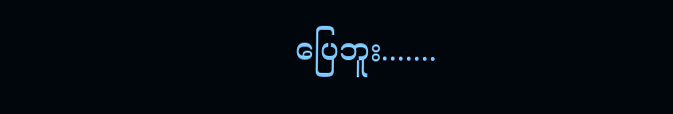ပြေဘူး.......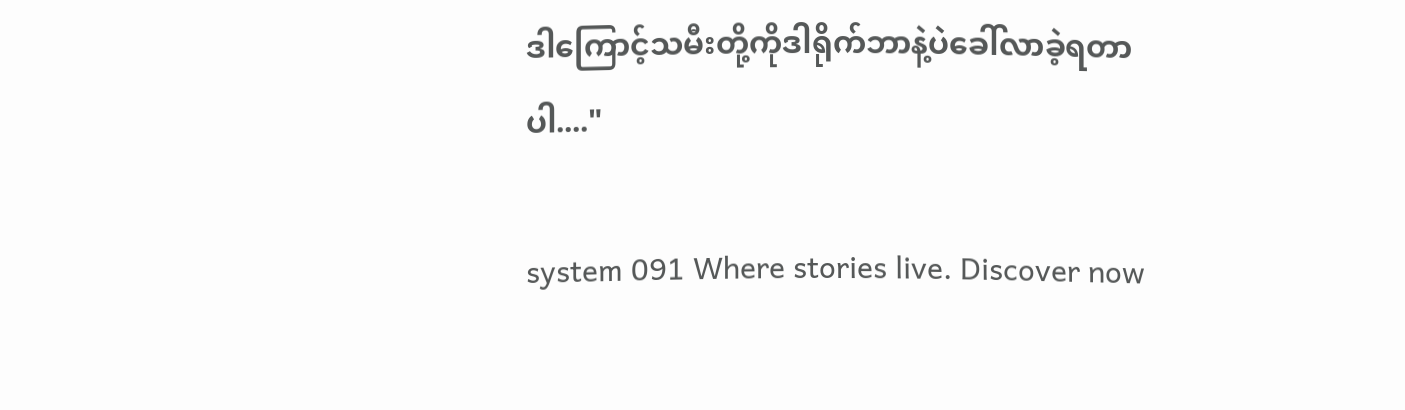ဒါကြောင့်သမီးတို့ကိုဒါရိုက်ဘာနဲ့ပဲခေါ်လာခဲ့ရတာပါ...."

system 091 Where stories live. Discover now